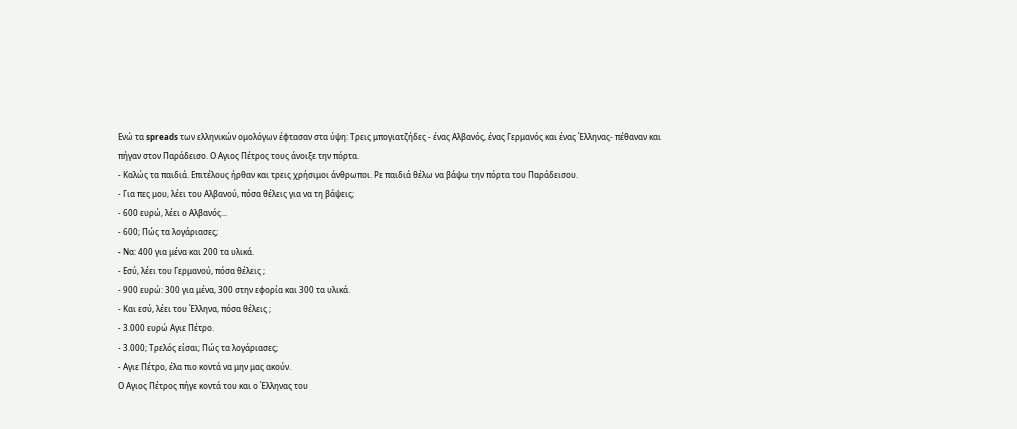Ενώ τα spreads των ελληνικών ομολόγων έφτασαν στα ύψη: Τρεις μπογιατζήδες - ένας Αλβανός, ένας Γερμανός και ένας Έλληνας- πέθαναν και πήγαν στον Παράδεισο. Ο Αγιος Πέτρος τους άνοιξε την πόρτα.
- Καλώς τα παιδιά. Επιτέλους ήρθαν και τρεις χρήσιμοι άνθρωποι. Ρε παιδιά θέλω να βάψω την πόρτα του Παράδεισου.
- Για πες μου, λέει του Αλβανού, πόσα θέλεις για να τη βάψεις;
- 600 ευρώ, λέει ο Αλβανός...
- 600; Πώς τα λογάριασες;
- Nα: 400 για μένα και 200 τα υλικά.
- Εσύ, λέει του Γερμανού, πόσα θέλεις ;
- 900 ευρώ: 300 για μένα, 300 στην εφορία και 300 τα υλικά.
- Και εσύ, λέει του Έλληνα, πόσα θέλεις ;
- 3.000 ευρώ Αγιε Πέτρο.
- 3.000; Τρελός είσαι; Πώς τα λογάριασες;
- Αγιε Πέτρο, έλα πιο κοντά να μην μας ακούν.
Ο Αγιος Πέτρος πήγε κοντά του και ο Έλληνας του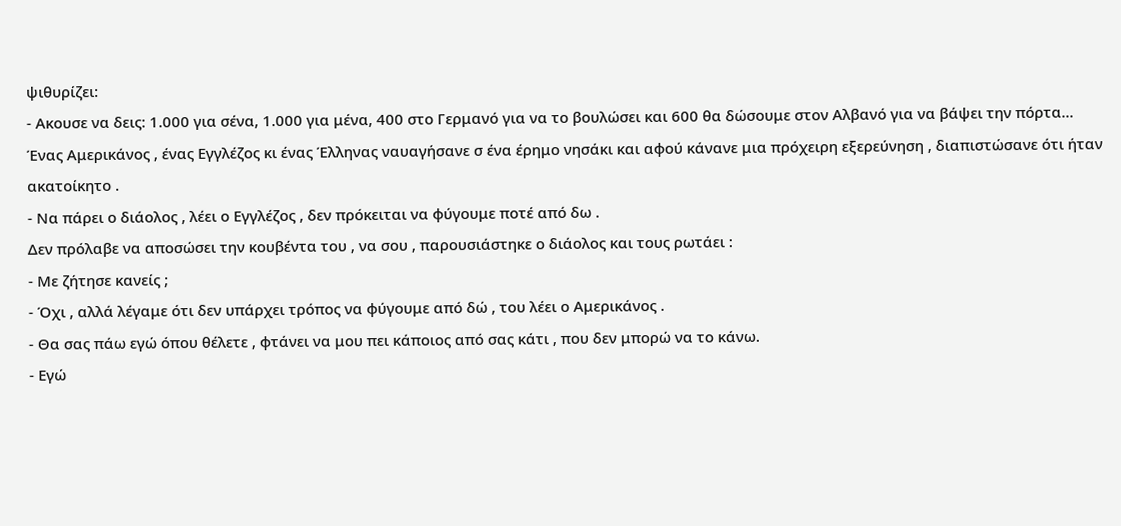ψιθυρίζει:
- Ακουσε να δεις: 1.000 για σένα, 1.000 για μένα, 400 στο Γερμανό για να το βουλώσει και 600 θα δώσουμε στον Αλβανό για να βάψει την πόρτα...
Ένας Αμερικάνος , ένας Εγγλέζος κι ένας Έλληνας ναυαγήσανε σ ένα έρημο νησάκι και αφού κάνανε μια πρόχειρη εξερεύνηση , διαπιστώσανε ότι ήταν ακατοίκητο .
- Να πάρει ο διάολος , λέει ο Εγγλέζος , δεν πρόκειται να φύγουμε ποτέ από δω .
Δεν πρόλαβε να αποσώσει την κουβέντα του , να σου , παρουσιάστηκε ο διάολος και τους ρωτάει :
- Με ζήτησε κανείς ;
- Όχι , αλλά λέγαμε ότι δεν υπάρχει τρόπος να φύγουμε από δώ , του λέει ο Αμερικάνος .
- Θα σας πάω εγώ όπου θέλετε , φτάνει να μου πει κάποιος από σας κάτι , που δεν μπορώ να το κάνω.
- Εγώ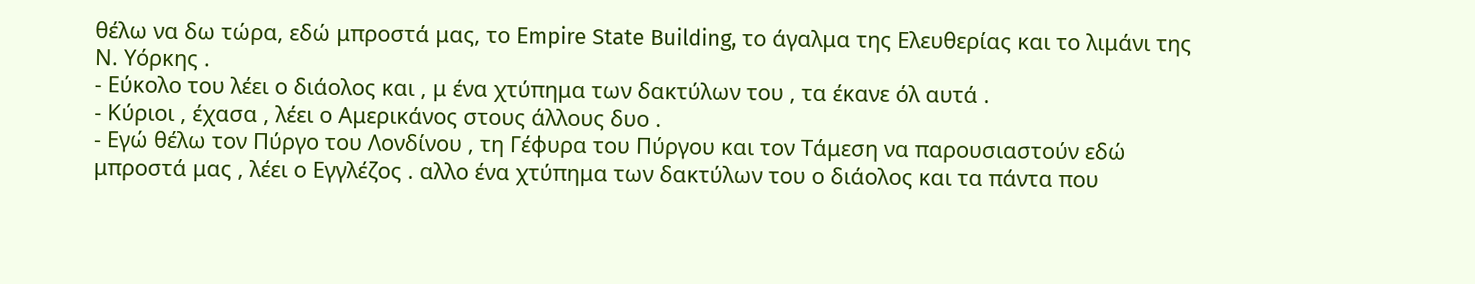θέλω να δω τώρα, εδώ μπροστά μας, το Εmpire State Building, το άγαλμα της Ελευθερίας και το λιμάνι της Ν. Υόρκης .
- Εύκολο του λέει ο διάολος και , μ ένα χτύπημα των δακτύλων του , τα έκανε όλ αυτά .
- Κύριοι , έχασα , λέει ο Αμερικάνος στους άλλους δυο .
- Εγώ θέλω τον Πύργο του Λονδίνου , τη Γέφυρα του Πύργου και τον Τάμεση να παρουσιαστούν εδώ μπροστά μας , λέει ο Εγγλέζος . αλλο ένα χτύπημα των δακτύλων του ο διάολος και τα πάντα που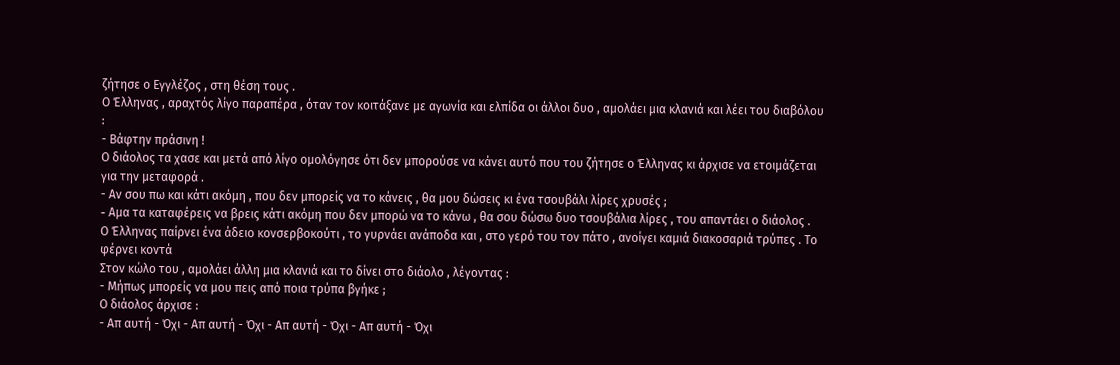ζήτησε ο Εγγλέζος , στη θέση τους .
Ο Έλληνας , αραχτός λίγο παραπέρα , όταν τον κοιτάξανε με αγωνία και ελπίδα οι άλλοι δυο , αμολάει μια κλανιά και λέει του διαβόλου :
- Βάφτην πράσινη !
Ο διάολος τα χασε και μετά από λίγο ομολόγησε ότι δεν μπορούσε να κάνει αυτό που του ζήτησε ο Έλληνας κι άρχισε να ετοιμάζεται για την μεταφορά .
- Αν σου πω και κάτι ακόμη , που δεν μπορείς να το κάνεις , θα μου δώσεις κι ένα τσουβάλι λίρες χρυσές ;
- Aμα τα καταφέρεις να βρεις κάτι ακόμη που δεν μπορώ να το κάνω , θα σου δώσω δυο τσουβάλια λίρες , του απαντάει ο διάολος .
Ο Έλληνας παίρνει ένα άδειο κονσερβοκούτι , το γυρνάει ανάποδα και , στο γερό του τον πάτο , ανοίγει καμιά διακοσαριά τρύπες . Το φέρνει κοντά
Στον κώλο του , αμολάει άλλη μια κλανιά και το δίνει στο διάολο , λέγοντας :
- Μήπως μπορείς να μου πεις από ποια τρύπα βγήκε ;
Ο διάολος άρχισε :
- Απ αυτή - Όχι - Απ αυτή - Όχι - Απ αυτή - Όχι - Απ αυτή - Όχι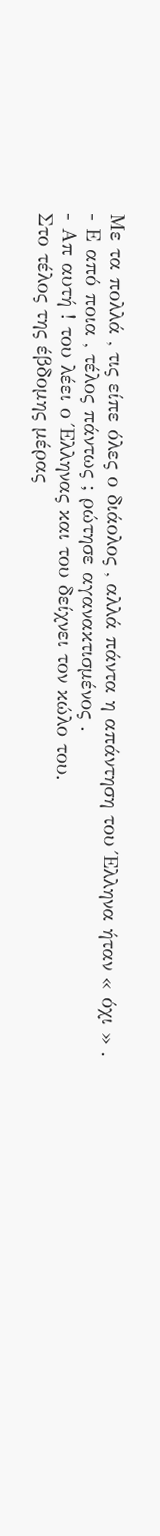Με τα πολλά , τις είπε όλες ο διάολος , αλλά πάντα η απάντηση του Έλληνα ήταν « όχι » .
- Ε από ποια , τέλος πάντως ; ρώτησε αγανακτισμένος .
- Απ αυτή ! του λέει ο Έλληνας και του δείχνει τον κώλο του.
Στο τέλος της έβδομης μέρας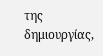της δημιουργίας,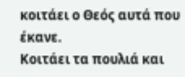κοιτάει ο Θεός αυτά που έκανε.
Κοιτάει τα πουλιά και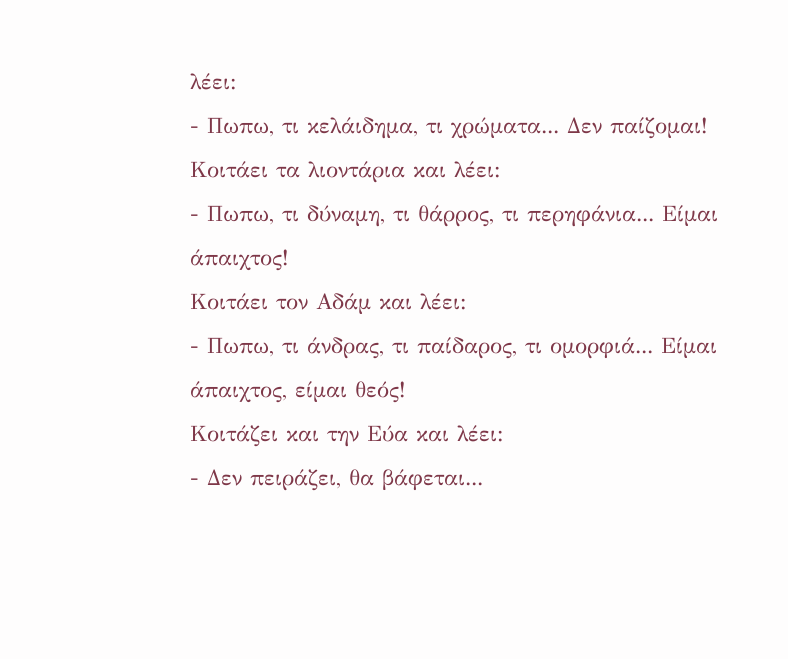λέει:
- Πωπω, τι κελάιδημα, τι χρώματα... Δεν παίζομαι!
Κοιτάει τα λιοντάρια και λέει:
- Πωπω, τι δύναμη, τι θάρρος, τι περηφάνια... Είμαι άπαιχτος!
Κοιτάει τον Αδάμ και λέει:
- Πωπω, τι άνδρας, τι παίδαρος, τι ομορφιά... Είμαι άπαιχτος, είμαι θεός!
Κοιτάζει και την Εύα και λέει:
- Δεν πειράζει, θα βάφεται...